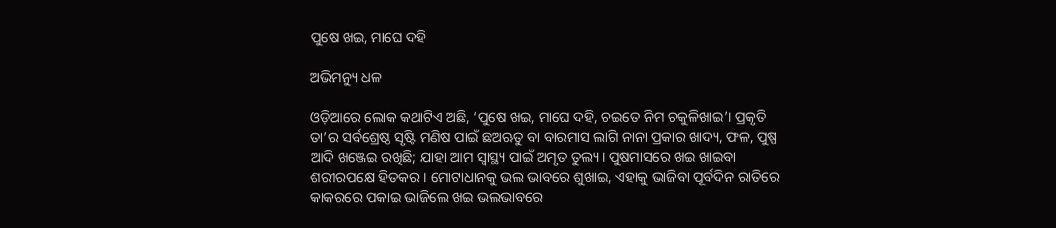ପୁଷେ ଖଇ, ମାଘେ ଦହି

ଅଭିମନ୍ୟୁ ଧଳ

ଓଡ଼ିଆରେ ଲୋକ କଥାଟିଏ ଅଛି, ‘ପୁଷେ ଖଇ, ମାଘେ ଦହି, ଚଇତେ ନିମ ଚକୁଳିଖାଇ’। ପ୍ରକୃତି ତା’ର ସର୍ବଶ୍ରେଷ୍ଠ ସୃଷ୍ଟି ମଣିଷ ପାଇଁ ଛଅଋତୁ ବା ବାରମାସ ଲାଗି ନାନା ପ୍ରକାର ଖାଦ୍ୟ, ଫଳ, ପୁଷ୍ପ ଆଦି ଖଞ୍ଜେଇ ରଖିଛି; ଯାହା ଆମ ସ୍ବାସ୍ଥ୍ୟ ପାଇଁ ଅମୃତ ତୁଲ୍ୟ। ପୁଷମାସରେ ଖଇ ଖାଇବା ଶରୀରପକ୍ଷେ ହିତକର। ମୋଟାଧାନକୁ ଭଲ ଭାବରେ ଶୁଖାଇ, ଏହାକୁ ଭାଜିବା ପୂର୍ବଦିନ ରାତିରେ କାକରରେ ପକାଇ ଭାଜିଲେ ଖଇ ଭଲଭାବରେ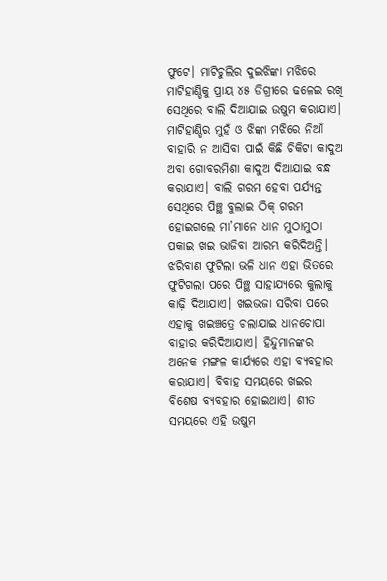ଫୁଟେ। ମାଟିଚୁଲିର ଦୁଇଝିଙ୍କା ମଝିରେ ମାଟିହାଣ୍ଡିକୁ ପ୍ରାୟ ୪୫ ଡିଗ୍ରୀରେ ଢଳେଇ ରଖି ସେଥିରେ ବାଲି ଦିଆଯାଇ ଉଷୁମ କରାଯାଏ। ମାଟିହାଣ୍ଡିର ମୁହଁ ଓ ଝିଙ୍କା ମଝିରେ ନିଆଁ ବାହାରି ନ ଆସିବା ପାଇଁ କିଛି ଚିକିଟା କାଦୁଅ ଅବା ଗୋବରମିଶା କାଦୁଅ ଦିଆଯାଇ ବନ୍ଧ କରାଯାଏ। ବାଲି ଗରମ ହେବା ପର୍ଯ୍ୟନ୍ତ ସେଥିରେ ପିଞ୍ଛ ବୁଲାଇ ଠିକ୍‌ ଗରମ ହୋଇଗଲେ ମା’ମାନେ ଧାନ ମୁଠାମୁଠା ପକାଇ ଖଇ ଭାଜିବା ଆରମ୍ଭ କରିଦିଅନ୍ତି। ଝରିବାଣ ଫୁଟିଲା ଭଳି ଧାନ ଏହା ଭିତରେ ଫୁଟିଗଲା ପରେ ପିଞ୍ଛ ସାହାଯ୍ୟରେ କୁଲାକୁ କାଢ଼ି ଦିଆଯାଏ। ଖଇଭଜା ସରିବା ପରେ ଏହାକୁ ଖଇଞ୍ଚତ୍ରେ ଚଲାଯାଇ ଧାନଚୋପା ବାହାର କରିଦିଆଯାଏ। ହିନ୍ଦୁମାନଙ୍କର ଅନେକ ମଙ୍ଗଳ କାର୍ଯ୍ୟରେ ଏହା ବ୍ୟବହାର କରାଯାଏ। ବିବାହ ସମୟରେ ଖଇର ବିଶେଷ ବ୍ୟବହାର ହୋଇଥାଏ। ଶୀତ ସମୟରେ ଏହି ଉଷୁମ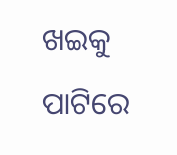ଖଇକୁ ପାଟିରେ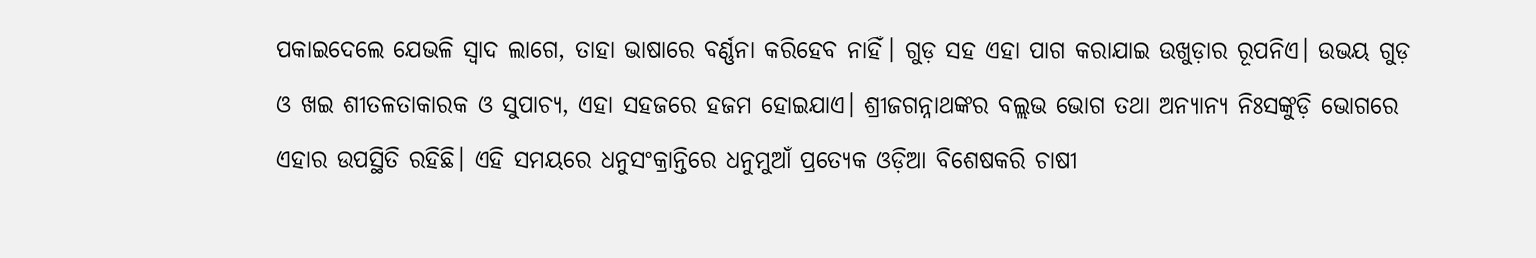ପକାଇଦେଲେ ଯେଭଳି ସ୍ବାଦ ଲାଗେ, ତାହା ଭାଷାରେ ବର୍ଣ୍ଣନା କରିହେବ ନାହିଁ। ଗୁଡ଼ ସହ ଏହା ପାଗ କରାଯାଇ ଉଖୁଡ଼ାର ରୂପନିଏ। ଉଭୟ ଗୁଡ଼ ଓ ଖଇ ଶୀତଳତାକାରକ ଓ ସୁପାଚ୍ୟ, ଏହା ସହଜରେ ହଜମ ହୋଇଯାଏ। ଶ୍ରୀଜଗନ୍ନାଥଙ୍କର ବଲ୍ଲଭ ଭୋଗ ତଥା ଅନ୍ୟାନ୍ୟ ନିଃସଙ୍କୁଡ଼ି ଭୋଗରେ ଏହାର ଉପସ୍ଥିତି ରହିଛି। ଏହି ସମୟରେ ଧନୁସଂକ୍ରାନ୍ତିରେ ଧନୁମୁଆଁ ପ୍ରତ୍ୟେକ ଓଡ଼ିଆ ବିଶେଷକରି ଚାଷୀ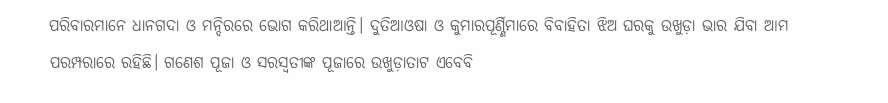ପରିବାରମାନେ ଧାନଗଦା ଓ ମନ୍ଦିରରେ ଭୋଗ କରିଥାଆନ୍ତି। ଦୁତିଆଓଷା ଓ କୁମାରପୂର୍ଣ୍ଣିମାରେ ବିବାହିତା ଝିଅ ଘରକୁ ଉଖୁଡ଼ା ଭାର ଯିବା ଆମ ପରମ୍ପରାରେ ରହିଛି। ଗଣେଶ ପୂଜା ଓ ସରସ୍ବତୀଙ୍କ ପୂଜାରେ ଉଖୁଡ଼ାତାଟ ଏବେବି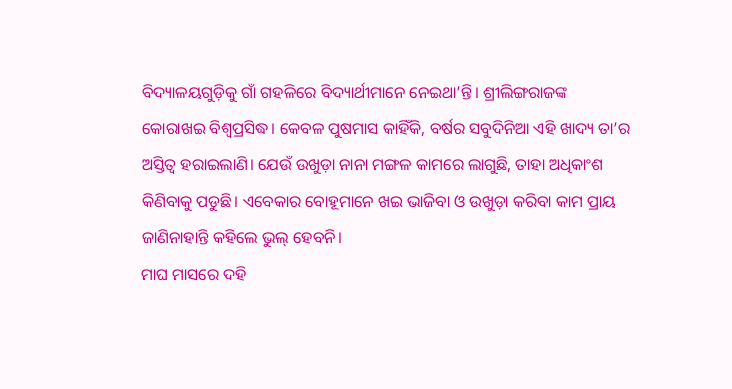ବିଦ୍ୟାଳୟଗୁଡ଼ିକୁ ଗାଁ ଗହଳିରେ ବିଦ୍ୟାର୍ଥୀମାନେ ନେଇଥା’ନ୍ତି। ଶ୍ରୀଲିଙ୍ଗରାଜଙ୍କ କୋରାଖଇ ବିଶ୍ୱପ୍ରସିଦ୍ଧ। କେବଳ ପୁଷମାସ କାହିଁକି, ବର୍ଷର ସବୁଦିନିଆ ଏହି ଖାଦ୍ୟ ତା’ର ଅସ୍ତିତ୍ୱ ହରାଇଲାଣି। ଯେଉଁ ଉଖୁଡ଼ା ନାନା ମଙ୍ଗଳ କାମରେ ଲାଗୁଛି, ତାହା ଅଧିକାଂଶ କିଣିବାକୁ ପଡୁଛି। ଏବେକାର ବୋହୂମାନେ ଖଇ ଭାଜିବା ଓ ଉଖୁଡ଼ା କରିବା କାମ ପ୍ରାୟ ଜାଣିନାହାନ୍ତି କହିଲେ ଭୁଲ୍‌ ହେବନି।
ମାଘ ମାସରେ ଦହି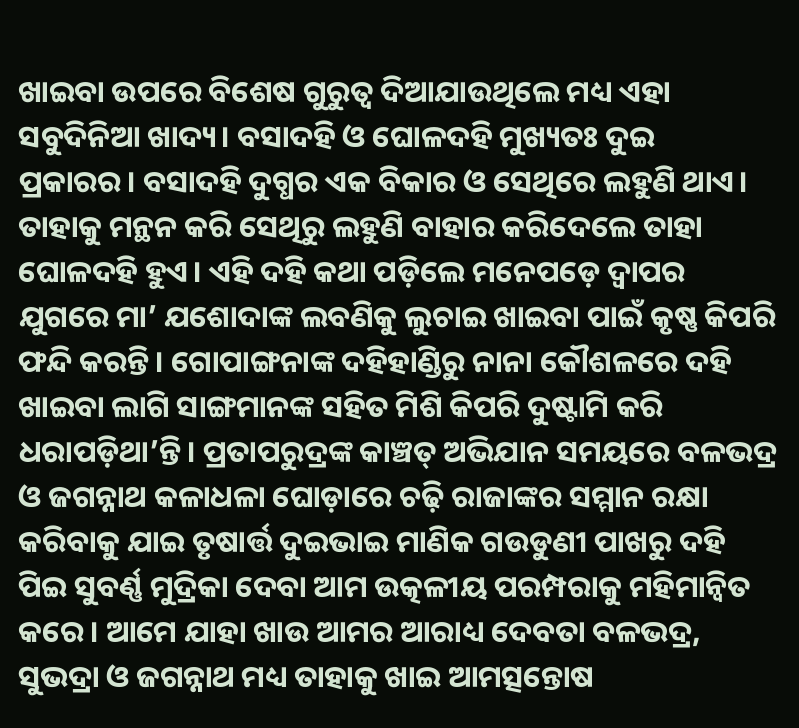ଖାଇବା ଉପରେ ବିଶେଷ ଗୁରୁତ୍ୱ ଦିଆଯାଉଥିଲେ ମଧ୍ୟ ଏହା ସବୁଦିନିଆ ଖାଦ୍ୟ। ବସାଦହି ଓ ଘୋଳଦହି ମୁଖ୍ୟତଃ ଦୁଇ ପ୍ରକାରର। ବସାଦହି ଦୁଗ୍ଧର ଏକ ବିକାର ଓ ସେଥିରେ ଲହୁଣି ଥାଏ। ତାହାକୁ ମନ୍ଥନ କରି ସେଥିରୁ ଲହୁଣି ବାହାର କରିଦେଲେ ତାହା ଘୋଳଦହି ହୁଏ। ଏହି ଦହି କଥା ପଡ଼ିଲେ ମନେପଡ଼େ ଦ୍ୱାପର ଯୁଗରେ ମା’ ଯଶୋଦାଙ୍କ ଲବଣିକୁ ଲୁଚାଇ ଖାଇବା ପାଇଁ କୃଷ୍ଣ କିପରି ଫନ୍ଦି କରନ୍ତି। ଗୋପାଙ୍ଗନାଙ୍କ ଦହିହାଣ୍ଡିରୁ ନାନା କୌଶଳରେ ଦହି ଖାଇବା ଲାଗି ସାଙ୍ଗମାନଙ୍କ ସହିତ ମିଶି କିପରି ଦୁଷ୍ଟାମି କରି ଧରାପଡ଼ିଥା’ନ୍ତି। ପ୍ରତାପରୁଦ୍ରଙ୍କ କାଞ୍ଚତ୍ ଅଭିଯାନ ସମୟରେ ବଳଭଦ୍ର ଓ ଜଗନ୍ନାଥ କଳାଧଳା ଘୋଡ଼ାରେ ଚଢ଼ି ରାଜାଙ୍କର ସମ୍ମାନ ରକ୍ଷା କରିବାକୁ ଯାଇ ତୃଷାର୍ତ୍ତ ଦୁଇଭାଇ ମାଣିକ ଗଉଡୁଣୀ ପାଖରୁ ଦହି ପିଇ ସୁବର୍ଣ୍ଣ ମୁଦ୍ରିକା ଦେବା ଆମ ଉତ୍କଳୀୟ ପରମ୍ପରାକୁ ମହିମାନ୍ବିତ କରେ। ଆମେ ଯାହା ଖାଉ ଆମର ଆରାଧ୍ୟ ଦେବତା ବଳଭଦ୍ର, ସୁଭଦ୍ରା ଓ ଜଗନ୍ନାଥ ମଧ୍ୟ ତାହାକୁ ଖାଇ ଆମତ୍ସନ୍ତୋଷ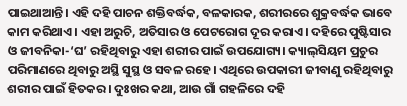ପାଇଥାଆନ୍ତି। ଏହି ଦହି ପାଚନ ଶକ୍ତିବର୍ଦ୍ଧକ, ବଳକାରକ, ଶରୀରରେ ଶୁକ୍ରବର୍ଦ୍ଧକ ଭାବେ କାମ କରିଥାଏ। ଏହା ଅରୁଚି, ଅତିସାର ଓ ପେଟରୋଗ ଦୂର କରାଏ। ଦହିରେ ପୁଷ୍ଟିସାର ଓ ଜୀବନିକା-‘ଘ’ ରହିଥିବାରୁ ଏହା ଶରୀର ପାଇଁ ଉପଯୋଗ୍ୟ। କ୍ୟାଲ୍‌ସିୟମ ପ୍ରଚୁର ପରିମାଣରେ ଥିବାରୁ ଅସ୍ଥି ସୁସ୍ଥ ଓ ସବଳ ରହେ। ଏଥିରେ ଉପକାରୀ ଜୀବାଣୁ ରହିଥିବାରୁ ଶରୀର ପାଇଁ ହିତକର। ଦୁଃଖର କଥା, ଆଉ ଗାଁ ଗହଳିରେ ଦହି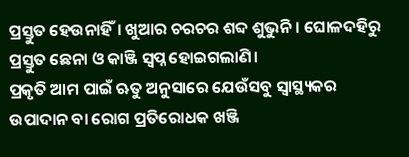ପ୍ରସ୍ତୁତ ହେଉନାହିଁ। ଖୁଆର ଚରଚର ଶବ୍ଦ ଶୁଭୁନି। ଘୋଳଦହିରୁ ପ୍ରସ୍ତୁତ ଛେନା ଓ କାଞ୍ଜି ସ୍ବପ୍ନ ହୋଇଗଲାଣି।
ପ୍ରକୃତି ଆମ ପାଇଁ ଋତୁ ଅନୁସାରେ ଯେଉଁସବୁ ସ୍ବାସ୍ଥ୍ୟକର ଉପାଦାନ ବା ରୋଗ ପ୍ରତିରୋଧକ ଖଞ୍ଜି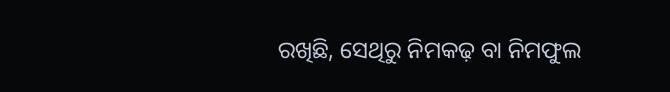ରଖିଛି, ସେଥିରୁ ନିମକଢ଼ ବା ନିମଫୁଲ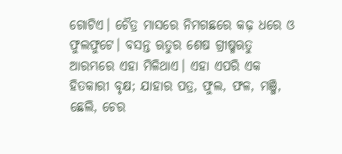ଗୋଟିଏ। ଚୈତ୍ର ମାସରେ ନିମଗଛରେ କଢ଼ ଧରେ ଓ ଫୁଲଫୁଟେ। ବସନ୍ତ ଋତୁର ଶେଷ ଗ୍ରୀଷ୍ମଋତୁ ଆରମ୍ଭରେ ଏହା ମିଳିଥାଏ। ଏହା ଏପରି ଏକ ହିତକାରୀ ବୃକ୍ଷ; ଯାହାର ପତ୍ର, ଫୁଲ, ଫଳ, ମଞ୍ଜି, ଛେଲି, ଚେର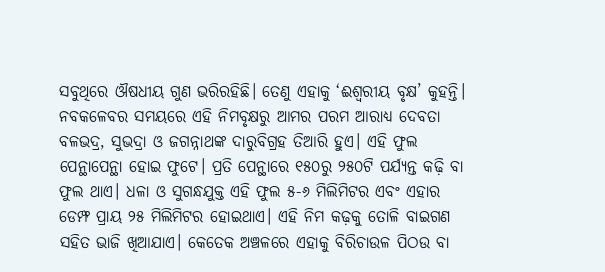ସବୁଥିରେ ଔଷଧୀୟ ଗୁଣ ଭରିରହିଛି। ତେଣୁ ଏହାକୁ ‘ଈଶ୍ୱରୀୟ ବୃକ୍ଷ’ କୁହନ୍ତି। ନବକଳେବର ସମୟରେ ଏହି ନିମବୃକ୍ଷରୁ ଆମର ପରମ ଆରାଧ୍ୟ ଦେବତା ବଳଭଦ୍ର, ସୁଭଦ୍ରା ଓ ଜଗନ୍ନାଥଙ୍କ ଦାରୁବିଗ୍ରହ ତିଆରି ହୁଏ। ଏହି ଫୁଲ ପେନ୍ଥାପେନ୍ଥା ହୋଇ ଫୁଟେ। ପ୍ରତି ପେନ୍ଥାରେ ୧୫୦ରୁ ୨୫୦ଟି ପର୍ଯ୍ୟନ୍ତ କଢ଼ି ବା ଫୁଲ ଥାଏ। ଧଳା ଓ ସୁଗନ୍ଧଯୁକ୍ତ ଏହି ଫୁଲ ୫-୬ ମିଲିମିଟର ଏବଂ ଏହାର ଡେମ୍ଫ ପ୍ରାୟ ୨୫ ମିଲିମିଟର ହୋଇଥାଏ। ଏହି ନିମ କଢ଼କୁ ତୋଳି ବାଇଗଣ ସହିତ ଭାଜି ଖିଆଯାଏ। କେତେକ ଅଞ୍ଚଳରେ ଏହାକୁ ବିରିଚାଉଳ ପିଠଉ ବା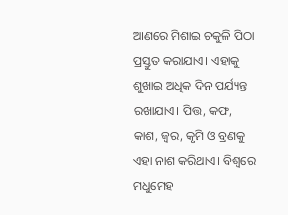ଆଣରେ ମିଶାଇ ଚକୁଳି ପିଠା ପ୍ରସ୍ତୁତ କରାଯାଏ। ଏହାକୁ ଶୁଖାଇ ଅଧିକ ଦିନ ପର୍ଯ୍ୟନ୍ତ ରଖାଯାଏ। ପିତ୍ତ, କଫ, କାଶ, ଜ୍ୱର, କୃମି ଓ ବ୍ରଣକୁ ଏହା ନାଶ କରିଥାଏ। ବିଶ୍ୱରେ ମଧୁମେହ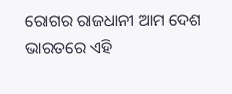ରୋଗର ରାଜଧାନୀ ଆମ ଦେଶ ଭାରତରେ ଏହି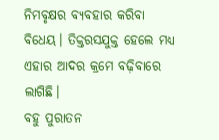ନିମବୃକ୍ଷର ବ୍ୟବହାର କରିବା ବିଧେୟ। ତିକ୍ତରସଯୁକ୍ତ ହେଲେ ମଧ୍ୟ ଏହାର ଆଦର କ୍ରମେ ବଢ଼ିବାରେ ଲାଗିଛି।
ବହୁ ପୁରାତନ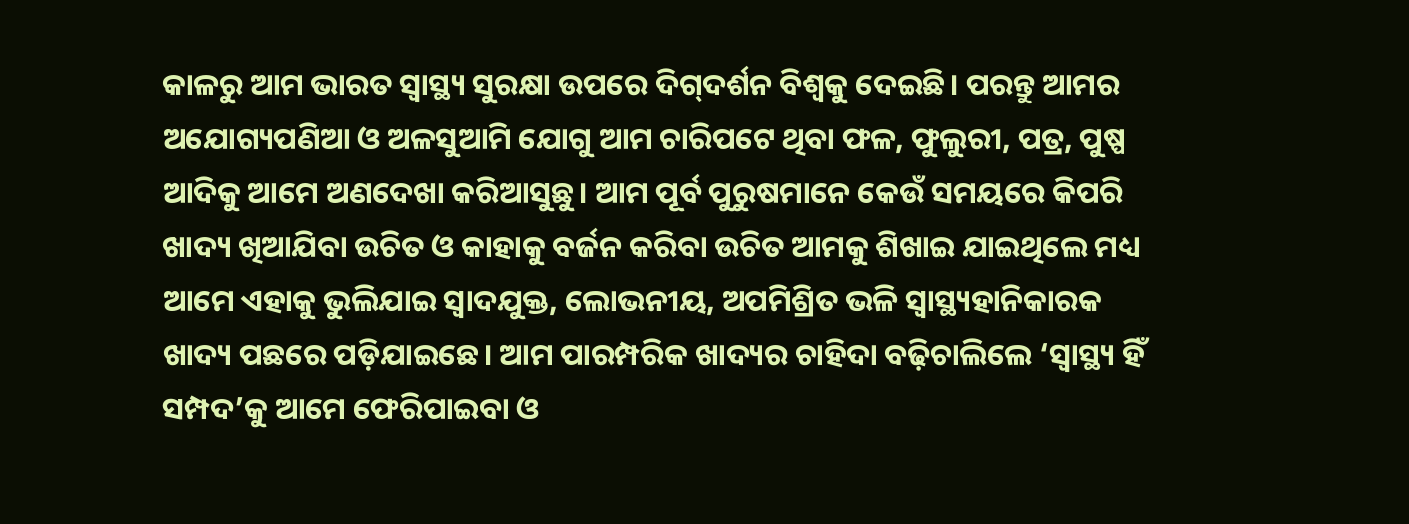କାଳରୁ ଆମ ଭାରତ ସ୍ବାସ୍ଥ୍ୟ ସୁରକ୍ଷା ଉପରେ ଦିଗ୍‌ଦର୍ଶନ ବିଶ୍ୱକୁ ଦେଇଛି। ପରନ୍ତୁ ଆମର ଅଯୋଗ୍ୟପଣିଆ ଓ ଅଳସୁଆମି ଯୋଗୁ ଆମ ଚାରିପଟେ ଥିବା ଫଳ, ଫୁଲୁରୀ, ପତ୍ର, ପୁଷ୍ପ ଆଦିକୁ ଆମେ ଅଣଦେଖା କରିଆସୁଛୁ। ଆମ ପୂର୍ବ ପୁରୁଷମାନେ କେଉଁ ସମୟରେ କିପରି ଖାଦ୍ୟ ଖିଆଯିବା ଉଚିତ ଓ କାହାକୁ ବର୍ଜନ କରିବା ଉଚିତ ଆମକୁ ଶିଖାଇ ଯାଇଥିଲେ ମଧ୍ୟ ଆମେ ଏହାକୁ ଭୁଲିଯାଇ ସ୍ବାଦଯୁକ୍ତ, ଲୋଭନୀୟ, ଅପମିଶ୍ରିତ ଭଳି ସ୍ବାସ୍ଥ୍ୟହାନିକାରକ ଖାଦ୍ୟ ପଛରେ ପଡ଼ିଯାଇଛେ। ଆମ ପାରମ୍ପରିକ ଖାଦ୍ୟର ଚାହିଦା ବଢ଼ିଚାଲିଲେ ‘ସ୍ବାସ୍ଥ୍ୟ ହିଁ ସମ୍ପଦ’କୁ ଆମେ ଫେରିପାଇବା ଓ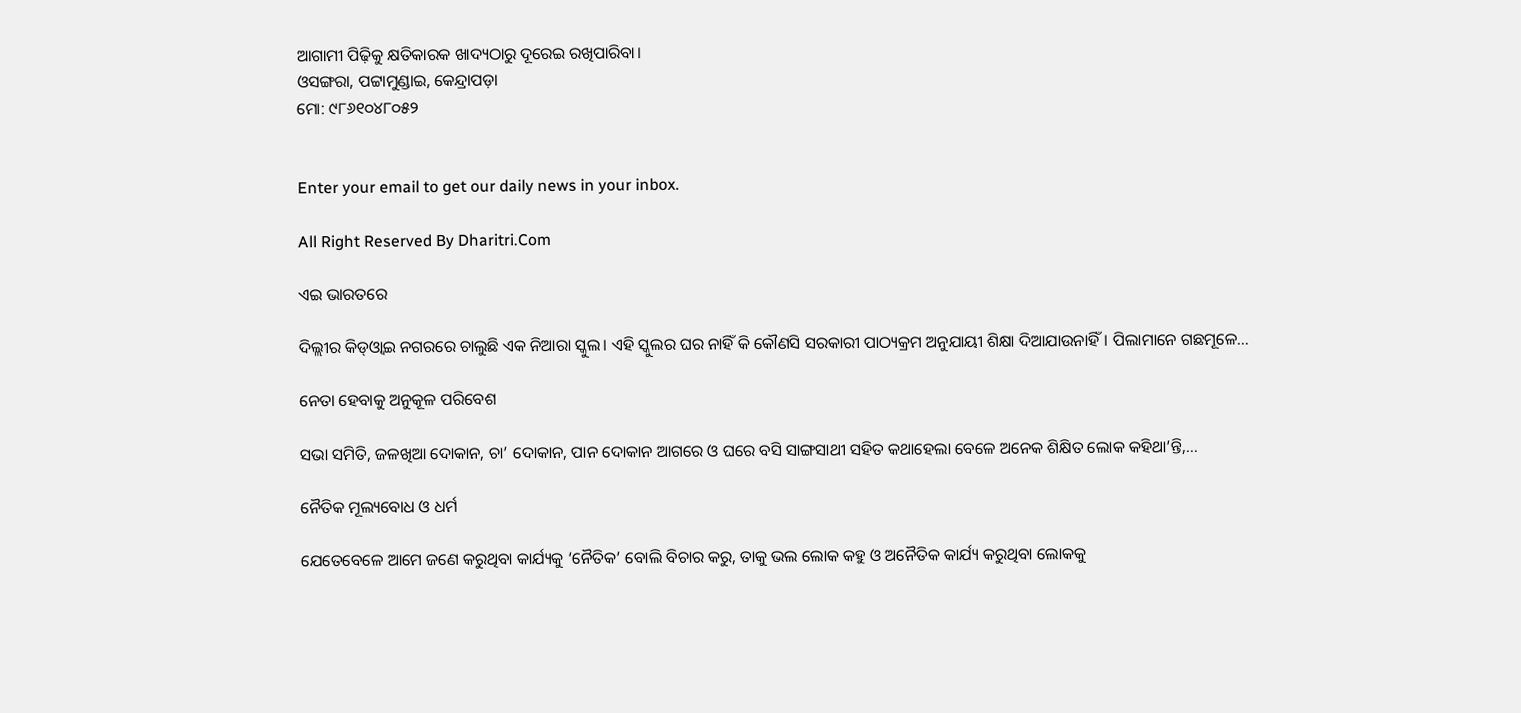ଆଗାମୀ ପିଢ଼ିକୁ କ୍ଷତିକାରକ ଖାଦ୍ୟଠାରୁ ଦୂରେଇ ରଖିପାରିବା।
ଓସଙ୍ଗରା, ପଟ୍ଟାମୁଣ୍ଡାଇ, କେନ୍ଦ୍ରାପଡ଼ା
ମୋ: ୯୮୬୧୦୪୮୦୫୨


Enter your email to get our daily news in your inbox.

All Right Reserved By Dharitri.Com

ଏଇ ଭାରତରେ

ଦିଲ୍ଲୀର କିଡ୍‌ଓ୍ବାଇ ନଗରରେ ଚାଲୁଛି ଏକ ନିଆରା ସ୍କୁଲ। ଏହି ସ୍କୁଲର ଘର ନାହିଁ କି କୌଣସି ସରକାରୀ ପାଠ୍ୟକ୍ରମ ଅନୁଯାୟୀ ଶିକ୍ଷା ଦିଆଯାଉନାହିଁ। ପିଲାମାନେ ଗଛମୂଳେ…

ନେତା ହେବାକୁ ଅନୁକୂଳ ପରିବେଶ

ସଭା ସମିତି, ଜଳଖିଆ ଦୋକାନ, ଚା’ ଦୋକାନ, ପାନ ଦୋକାନ ଆଗରେ ଓ ଘରେ ବସି ସାଙ୍ଗସାଥୀ ସହିତ କଥାହେଲା ବେଳେ ଅନେକ ଶିକ୍ଷିତ ଲୋକ କହିଥା’ନ୍ତି,…

ନୈତିକ ମୂଲ୍ୟବୋଧ ଓ ଧର୍ମ

ଯେତେବେଳେ ଆମେ ଜଣେ କରୁଥିବା କାର୍ଯ୍ୟକୁ ‘ନୈତିକ’ ବୋଲି ବିଚାର କରୁ, ତାକୁ ଭଲ ଲୋକ କହୁ ଓ ଅନୈତିକ କାର୍ଯ୍ୟ କରୁଥିବା ଲୋକକୁ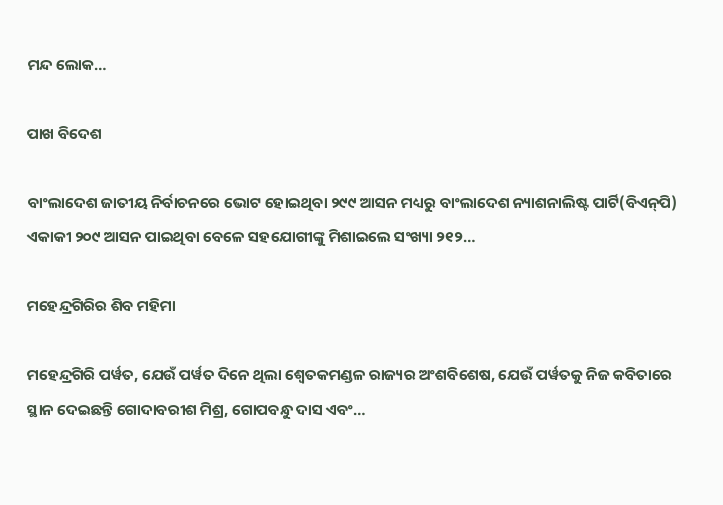ମନ୍ଦ ଲୋକ…

ପାଖ ବିଦେଶ

ବାଂଲାଦେଶ ଜାତୀୟ ନିର୍ବାଚନରେ ଭୋଟ ହୋଇଥିବା ୨୯୯ ଆସନ ମଧ୍ୟରୁ ବାଂଲାଦେଶ ନ୍ୟାଶନାଲିଷ୍ଟ ପାର୍ଟି(ବିଏନ୍‌ପି) ଏକାକୀ ୨୦୯ ଆସନ ପାଇଥିବା ବେଳେ ସହଯୋଗୀଙ୍କୁ ମିଶାଇଲେ ସଂଖ୍ୟା ୨୧୨…

ମହେନ୍ଦ୍ରଗିରିର ଶିବ ମହିମା

ମହେନ୍ଦ୍ରଗିରି ପର୍ୱତ, ଯେଉଁ ପର୍ୱତ ଦିନେ ଥିଲା ଶ୍ୱେତକମଣ୍ଡଳ ରାଜ୍ୟର ଅଂଶବିଶେଷ, ଯେଉଁ ପର୍ୱତକୁ ନିଜ କବିତାରେ ସ୍ଥାନ ଦେଇଛନ୍ତି ଗୋଦାବରୀଶ ମିଶ୍ର, ଗୋପବନ୍ଧୁ ଦାସ ଏବଂ…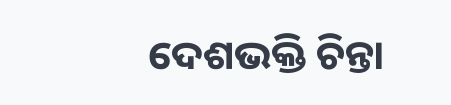ଦେଶଭକ୍ତି ଚିନ୍ତା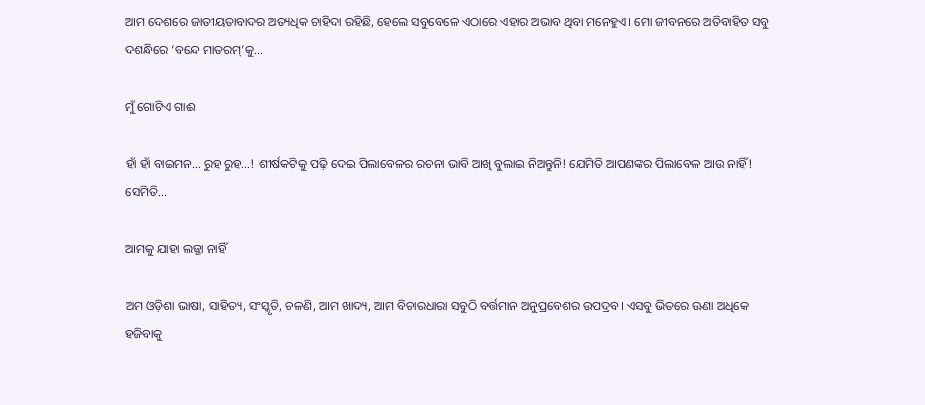ଆମ ଦେଶରେ ଜାତୀୟତାବାଦର ଅତ୍ୟଧିକ ଚାହିଦା ରହିଛି, ହେଲେ ସବୁବେଳେ ଏଠାରେ ଏହାର ଅଭାବ ଥିବା ମନେହୁଏ। ମୋ ଜୀବନରେ ଅତିବାହିତ ସବୁ ଦଶନ୍ଧିରେ ‘ବନ୍ଦେ ମାତରମ୍‌’କୁ…

ମୁଁ ଗୋଟିଏ ଗାଈ

ହାଁ ହାଁ ବାଇମନ… ରୁହ ରୁହ…! ଶୀର୍ଷକଟିକୁ ପଢ଼ି ଦେଇ ପିଲାବେଳର ରଚନା ଭାବି ଆଖି ବୁଲାଇ ନିଅନ୍ତୁନି! ଯେମିତି ଆପଣଙ୍କର ପିଲାବେଳ ଆଉ ନାହିଁ! ସେମିତି…

ଆମକୁ ଯାହା ଲଜ୍ଜା ନାହିଁ

ଅମ ଓଡ଼ିଶା ଭାଷା, ସାହିତ୍ୟ, ସଂସ୍କୃତି, ଚଳଣି, ଆମ ଖାଦ୍ୟ, ଆମ ବିଚାରଧାରା ସବୁଠି ବର୍ତ୍ତମାନ ଅନୁପ୍ରବେଶର ଉପଦ୍ରବ। ଏସବୁ ଭିତରେ ଊଣା ଅଧିକେ ହଜିବାକୁ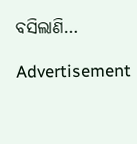ବସିଲାଣି…

Advertisement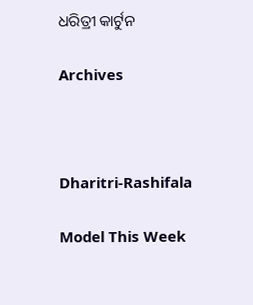ଧରିତ୍ରୀ କାର୍ଟୁନ

Archives



Dharitri-Rashifala

Model This Week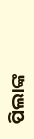ପିଲାଙ୍କ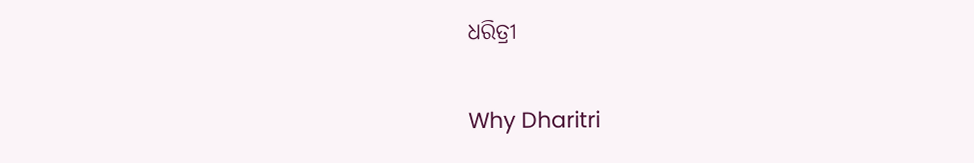ଧରିତ୍ରୀ

Why Dharitri